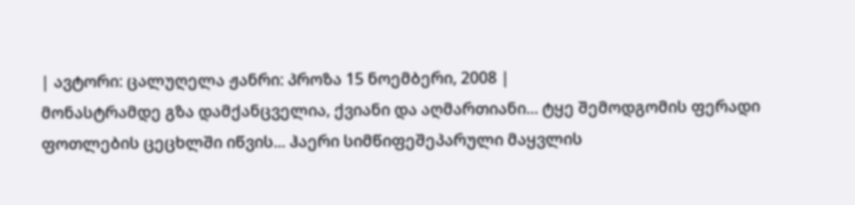| ავტორი: ცალუღელა ჟანრი: პროზა 15 ნოემბერი, 2008 |
მონასტრამდე გზა დამქანცველია, ქვიანი და აღმართიანი... ტყე შემოდგომის ფერადი ფოთლების ცეცხლში იწვის... ჰაერი სიმწიფეშეპარული მაყვლის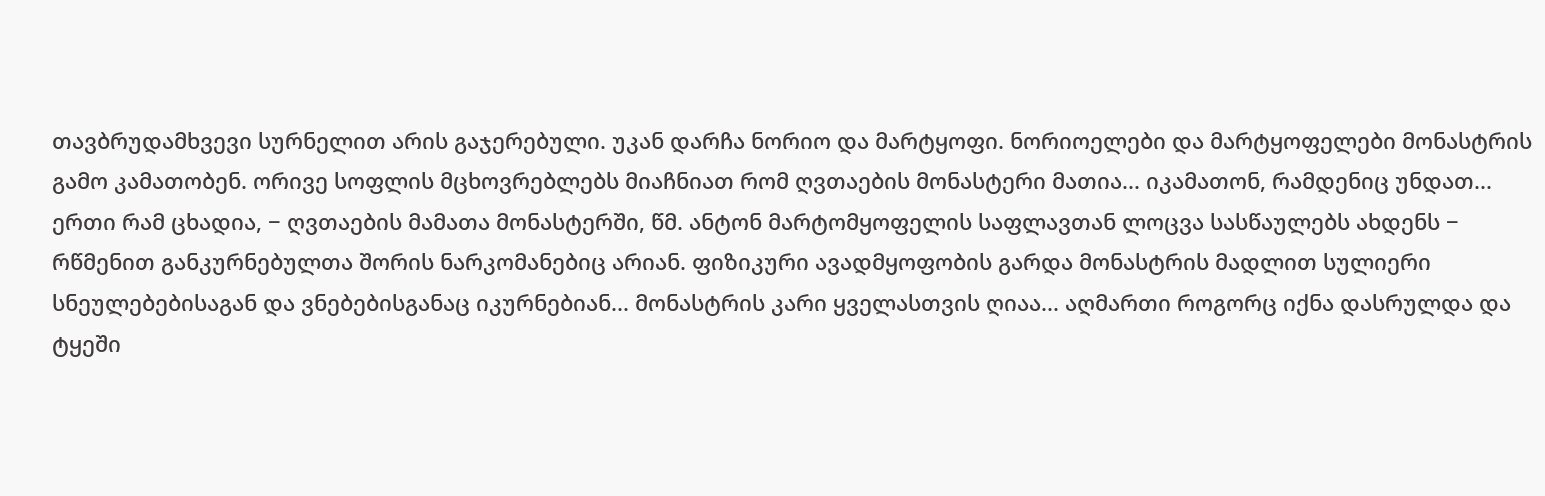თავბრუდამხვევი სურნელით არის გაჯერებული. უკან დარჩა ნორიო და მარტყოფი. ნორიოელები და მარტყოფელები მონასტრის გამო კამათობენ. ორივე სოფლის მცხოვრებლებს მიაჩნიათ რომ ღვთაების მონასტერი მათია... იკამათონ, რამდენიც უნდათ... ერთი რამ ცხადია, − ღვთაების მამათა მონასტერში, წმ. ანტონ მარტომყოფელის საფლავთან ლოცვა სასწაულებს ახდენს − რწმენით განკურნებულთა შორის ნარკომანებიც არიან. ფიზიკური ავადმყოფობის გარდა მონასტრის მადლით სულიერი სნეულებებისაგან და ვნებებისგანაც იკურნებიან... მონასტრის კარი ყველასთვის ღიაა... აღმართი როგორც იქნა დასრულდა და ტყეში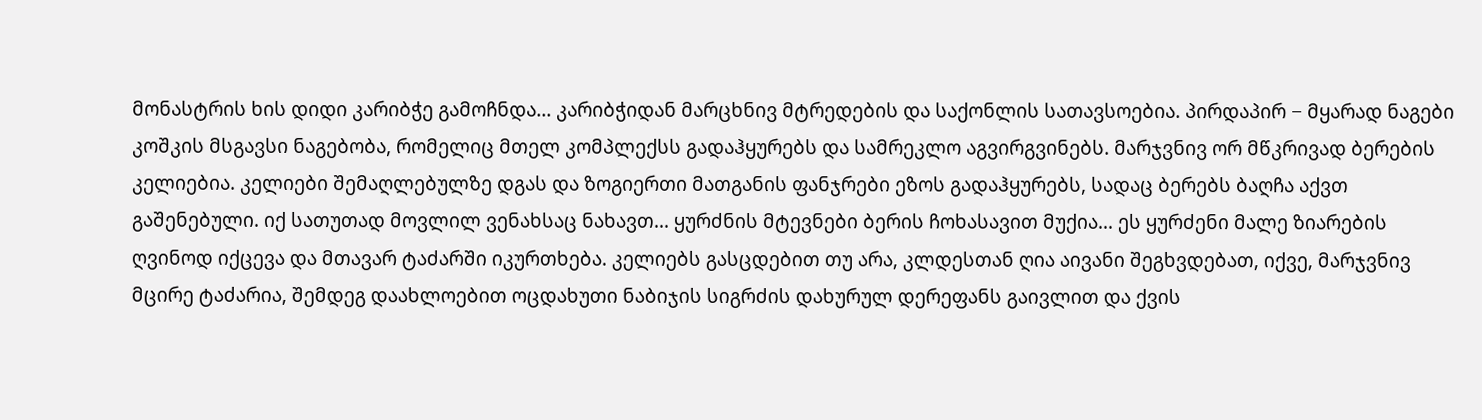მონასტრის ხის დიდი კარიბჭე გამოჩნდა... კარიბჭიდან მარცხნივ მტრედების და საქონლის სათავსოებია. პირდაპირ − მყარად ნაგები კოშკის მსგავსი ნაგებობა, რომელიც მთელ კომპლექსს გადაჰყურებს და სამრეკლო აგვირგვინებს. მარჯვნივ ორ მწკრივად ბერების კელიებია. კელიები შემაღლებულზე დგას და ზოგიერთი მათგანის ფანჯრები ეზოს გადაჰყურებს, სადაც ბერებს ბაღჩა აქვთ გაშენებული. იქ სათუთად მოვლილ ვენახსაც ნახავთ... ყურძნის მტევნები ბერის ჩოხასავით მუქია... ეს ყურძენი მალე ზიარების ღვინოდ იქცევა და მთავარ ტაძარში იკურთხება. კელიებს გასცდებით თუ არა, კლდესთან ღია აივანი შეგხვდებათ, იქვე, მარჯვნივ მცირე ტაძარია, შემდეგ დაახლოებით ოცდახუთი ნაბიჯის სიგრძის დახურულ დერეფანს გაივლით და ქვის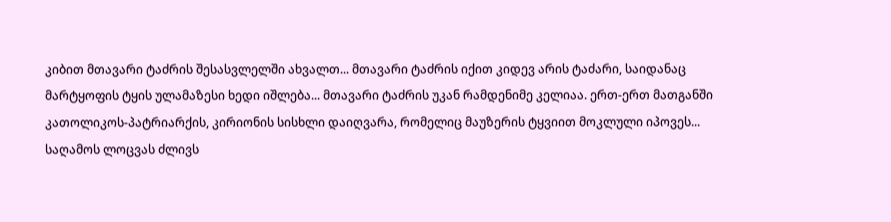კიბით მთავარი ტაძრის შესასვლელში ახვალთ... მთავარი ტაძრის იქით კიდევ არის ტაძარი, საიდანაც მარტყოფის ტყის ულამაზესი ხედი იშლება... მთავარი ტაძრის უკან რამდენიმე კელიაა. ერთ-ერთ მათგანში კათოლიკოს-პატრიარქის, კირიონის სისხლი დაიღვარა, რომელიც მაუზერის ტყვიით მოკლული იპოვეს... საღამოს ლოცვას ძლივს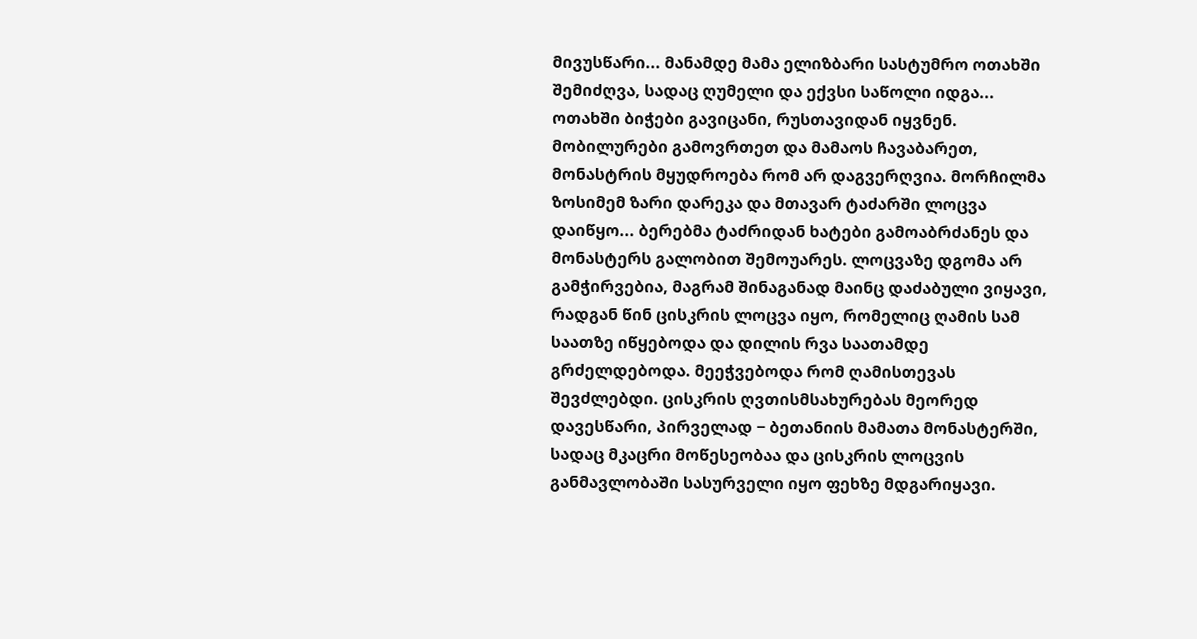მივუსწარი... მანამდე მამა ელიზბარი სასტუმრო ოთახში შემიძღვა, სადაც ღუმელი და ექვსი საწოლი იდგა... ოთახში ბიჭები გავიცანი, რუსთავიდან იყვნენ. მობილურები გამოვრთეთ და მამაოს ჩავაბარეთ, მონასტრის მყუდროება რომ არ დაგვერღვია. მორჩილმა ზოსიმემ ზარი დარეკა და მთავარ ტაძარში ლოცვა დაიწყო... ბერებმა ტაძრიდან ხატები გამოაბრძანეს და მონასტერს გალობით შემოუარეს. ლოცვაზე დგომა არ გამჭირვებია, მაგრამ შინაგანად მაინც დაძაბული ვიყავი, რადგან წინ ცისკრის ლოცვა იყო, რომელიც ღამის სამ საათზე იწყებოდა და დილის რვა საათამდე გრძელდებოდა. მეეჭვებოდა რომ ღამისთევას შევძლებდი. ცისკრის ღვთისმსახურებას მეორედ დავესწარი, პირველად − ბეთანიის მამათა მონასტერში, სადაც მკაცრი მოწესეობაა და ცისკრის ლოცვის განმავლობაში სასურველი იყო ფეხზე მდგარიყავი.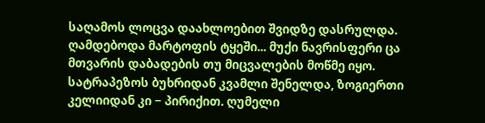საღამოს ლოცვა დაახლოებით შვიდზე დასრულდა. ღამდებოდა მარტოფის ტყეში... მუქი ნავრისფერი ცა მთვარის დაბადების თუ მიცვალების მოწმე იყო. სატრაპეზოს ბუხრიდან კვამლი შენელდა, ზოგიერთი კელიიდან კი − პირიქით. ღუმელი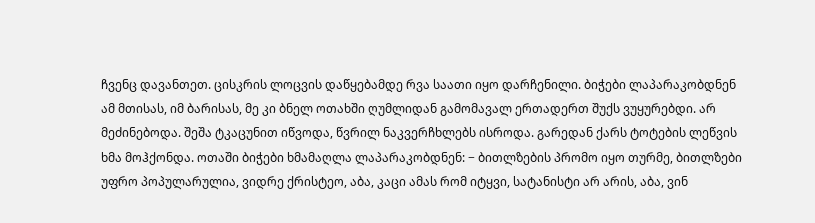ჩვენც დავანთეთ. ცისკრის ლოცვის დაწყებამდე რვა საათი იყო დარჩენილი. ბიჭები ლაპარაკობდნენ ამ მთისას, იმ ბარისას, მე კი ბნელ ოთახში ღუმლიდან გამომავალ ერთადერთ შუქს ვუყურებდი. არ მეძინებოდა. შეშა ტკაცუნით იწვოდა, წვრილ ნაკვერჩხლებს ისროდა. გარედან ქარს ტოტების ლეწვის ხმა მოჰქონდა. ოთაში ბიჭები ხმამაღლა ლაპარაკობდნენ: − ბითლზების პრომო იყო თურმე, ბითლზები უფრო პოპულარულია, ვიდრე ქრისტეო, აბა, კაცი ამას რომ იტყვი, სატანისტი არ არის, აბა, ვინ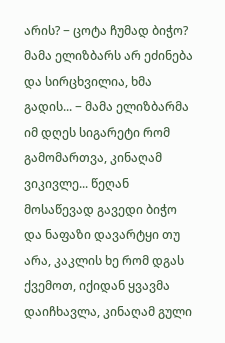არის? − ცოტა ჩუმად ბიჭო? მამა ელიზბარს არ ეძინება და სირცხვილია, ხმა გადის... − მამა ელიზბარმა იმ დღეს სიგარეტი რომ გამომართვა, კინაღამ ვიკივლე... წეღან მოსაწევად გავედი ბიჭო და ნაფაზი დავარტყი თუ არა, კაკლის ხე რომ დგას ქვემოთ, იქიდან ყვავმა დაიჩხავლა, კინაღამ გული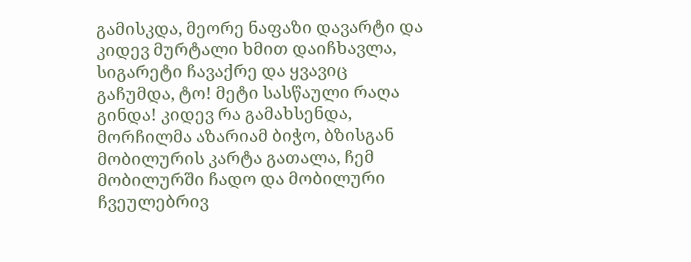გამისკდა, მეორე ნაფაზი დავარტი და კიდევ მურტალი ხმით დაიჩხავლა, სიგარეტი ჩავაქრე და ყვავიც გაჩუმდა, ტო! მეტი სასწაული რაღა გინდა! კიდევ რა გამახსენდა, მორჩილმა აზარიამ ბიჭო, ბზისგან მობილურის კარტა გათალა, ჩემ მობილურში ჩადო და მობილური ჩვეულებრივ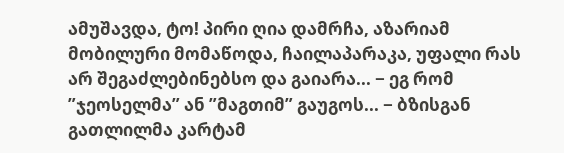ამუშავდა, ტო! პირი ღია დამრჩა, აზარიამ მობილური მომაწოდა, ჩაილაპარაკა, უფალი რას არ შეგაძლებინებსო და გაიარა... − ეგ რომ ”ჯეოსელმა” ან ”მაგთიმ” გაუგოს... − ბზისგან გათლილმა კარტამ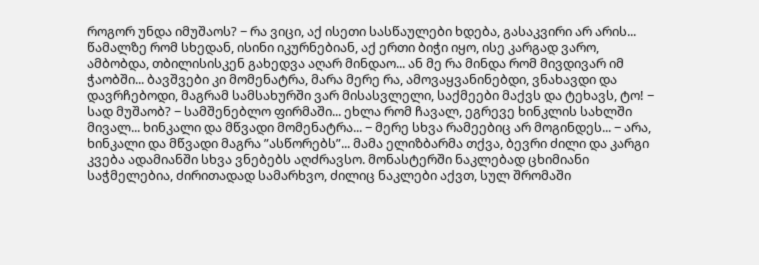როგორ უნდა იმუშაოს? − რა ვიცი, აქ ისეთი სასწაულები ხდება, გასაკვირი არ არის... წამალზე რომ სხედან, ისინი იკურნებიან, აქ ერთი ბიჭი იყო, ისე კარგად ვარო, ამბობდა, თბილისისკენ გახედვა აღარ მინდაო... ან მე რა მინდა რომ მივდივარ იმ ჭაობში... ბავშვები კი მომენატრა, მარა მერე რა, ამოვაყვანინებდი, ვნახავდი და დავრჩებოდი, მაგრამ სამსახურში ვარ მისასვლელი, საქმეები მაქვს და ტეხავს, ტო! − სად მუშაობ? − სამშენებლო ფირმაში... ეხლა რომ ჩავალ, ეგრევე ხინკლის სახლში მივალ... ხინკალი და მწვადი მომენატრა... − მერე სხვა რამეებიც არ მოგინდეს... − არა, ხინკალი და მწვადი მაგრა ”ასწორებს”... მამა ელიზბარმა თქვა, ბევრი ძილი და კარგი კვება ადამიანში სხვა ვნებებს აღძრავსო. მონასტერში ნაკლებად ცხიმიანი საჭმელებია, ძირითადად სამარხვო, ძილიც ნაკლები აქვთ, სულ შრომაში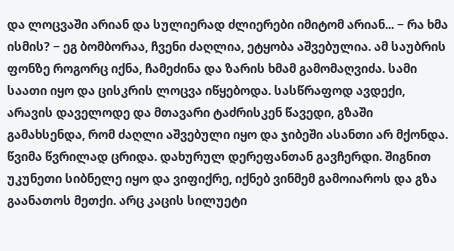და ლოცვაში არიან და სულიერად ძლიერები იმიტომ არიან... − რა ხმა ისმის? − ეგ ბომბორაა, ჩვენი ძაღლია, ეტყობა აშვებულია. ამ საუბრის ფონზე როგორც იქნა, ჩამეძინა და ზარის ხმამ გამომაღვიძა. სამი საათი იყო და ცისკრის ლოცვა იწყებოდა. სასწრაფოდ ავდექი, არავის დაველოდე და მთავარი ტაძრისკენ წავედი, გზაში გამახსენდა, რომ ძაღლი აშვებული იყო და ჯიბეში ასანთი არ მქონდა. წვიმა წვრილად ცრიდა. დახურულ დერეფანთან გავჩერდი. შიგნით უკუნეთი სიბნელე იყო და ვიფიქრე, იქნებ ვინმემ გამოიაროს და გზა გაანათოს მეთქი. არც კაცის სილუეტი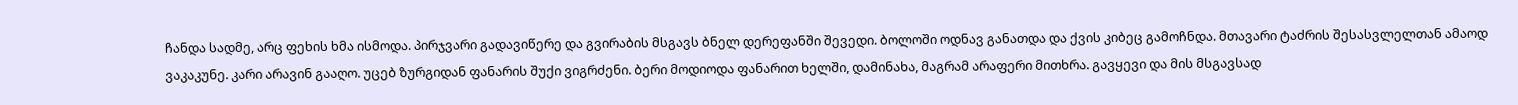ჩანდა სადმე, არც ფეხის ხმა ისმოდა. პირჯვარი გადავიწერე და გვირაბის მსგავს ბნელ დერეფანში შევედი. ბოლოში ოდნავ განათდა და ქვის კიბეც გამოჩნდა. მთავარი ტაძრის შესასვლელთან ამაოდ ვაკაკუნე. კარი არავინ გააღო. უცებ ზურგიდან ფანარის შუქი ვიგრძენი. ბერი მოდიოდა ფანარით ხელში, დამინახა, მაგრამ არაფერი მითხრა. გავყევი და მის მსგავსად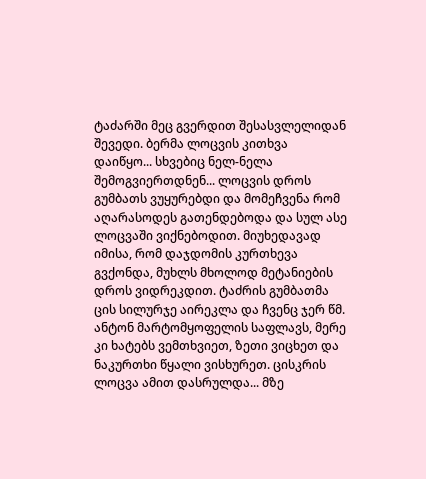ტაძარში მეც გვერდით შესასვლელიდან შევედი. ბერმა ლოცვის კითხვა დაიწყო... სხვებიც ნელ-ნელა შემოგვიერთდნენ... ლოცვის დროს გუმბათს ვუყურებდი და მომეჩვენა რომ აღარასოდეს გათენდებოდა და სულ ასე ლოცვაში ვიქნებოდით. მიუხედავად იმისა, რომ დაჯდომის კურთხევა გვქონდა, მუხლს მხოლოდ მეტანიების დროს ვიდრეკდით. ტაძრის გუმბათმა ცის სილურჯე აირეკლა და ჩვენც ჯერ წმ. ანტონ მარტომყოფელის საფლავს, მერე კი ხატებს ვემთხვიეთ, ზეთი ვიცხეთ და ნაკურთხი წყალი ვისხურეთ. ცისკრის ლოცვა ამით დასრულდა... მზე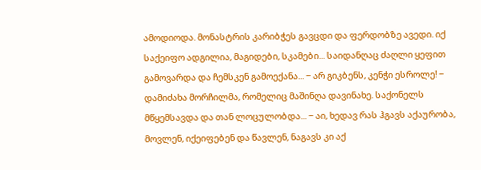ამოდიოდა. მონასტრის კარიბჭეს გავცდი და ფერდობზე ავედი. იქ საქეიფო ადგილია, მაგიდები, სკამები... საიდანღაც ძაღლი ყეფით გამოვარდა და ჩემსკენ გამოექანა... − არ გიკბენს, კენჭი ესროლე! − დამიძახა მორჩილმა, რომელიც მაშინღა დავინახე. საქონელს მწყემსავდა და თან ლოცულობდა... − აი, ხედავ რას ჰგავს აქაურობა, მოვლენ, იქეიფებენ და წავლენ, ნაგავს კი აქ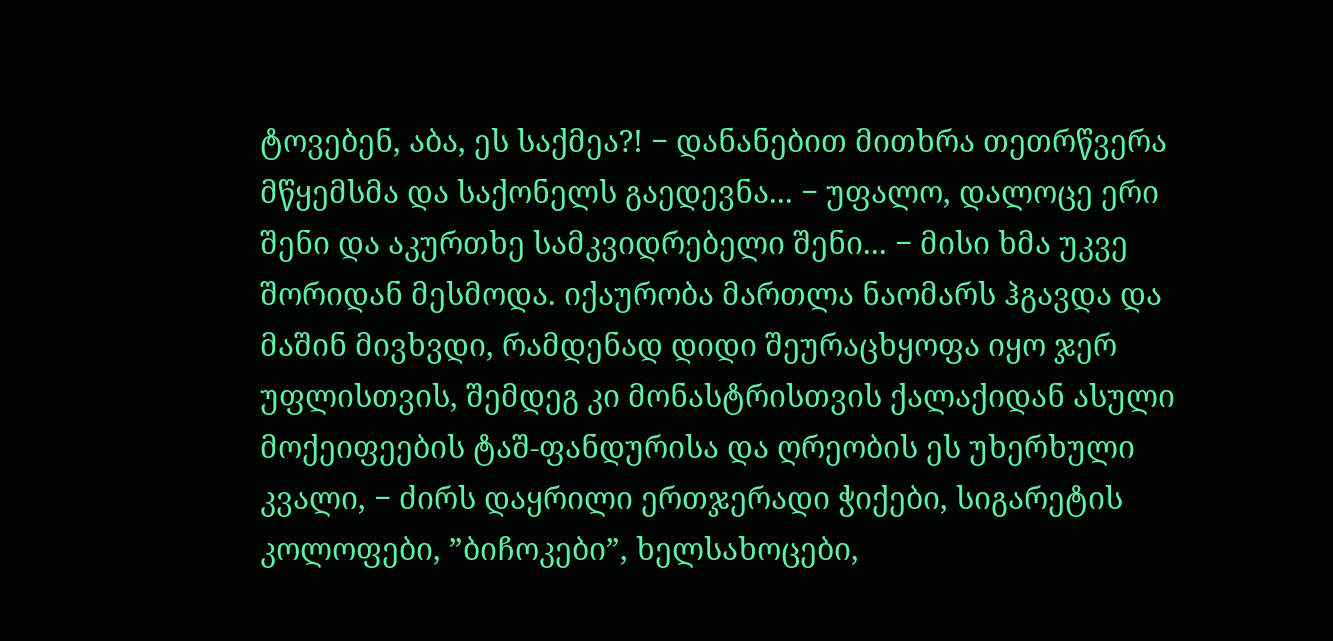ტოვებენ, აბა, ეს საქმეა?! − დანანებით მითხრა თეთრწვერა მწყემსმა და საქონელს გაედევნა... − უფალო, დალოცე ერი შენი და აკურთხე სამკვიდრებელი შენი... − მისი ხმა უკვე შორიდან მესმოდა. იქაურობა მართლა ნაომარს ჰგავდა და მაშინ მივხვდი, რამდენად დიდი შეურაცხყოფა იყო ჯერ უფლისთვის, შემდეგ კი მონასტრისთვის ქალაქიდან ასული მოქეიფეების ტაშ-ფანდურისა და ღრეობის ეს უხერხული კვალი, − ძირს დაყრილი ერთჯერადი ჭიქები, სიგარეტის კოლოფები, ”ბიჩოკები”, ხელსახოცები,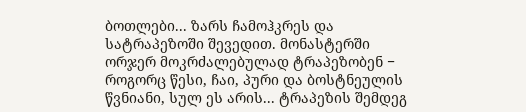ბოთლები... ზარს ჩამოჰკრეს და სატრაპეზოში შევედით. მონასტერში ორჯერ მოკრძალებულად ტრაპეზობენ − როგორც წესი, ჩაი, პური და ბოსტნეულის წვნიანი, სულ ეს არის... ტრაპეზის შემდეგ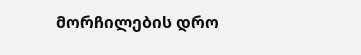მორჩილების დრო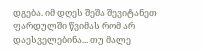დგება. იმ დღეს შეშა შევიტანეთ ფარდულში წვიმას რომ არ დაესველებინა... თუ მალე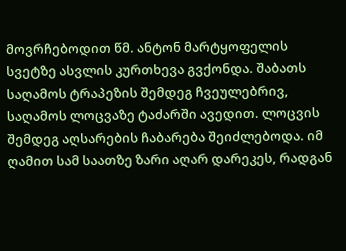მოვრჩებოდით წმ. ანტონ მარტყოფელის სვეტზე ასვლის კურთხევა გვქონდა. შაბათს საღამოს ტრაპეზის შემდეგ ჩვეულებრივ, საღამოს ლოცვაზე ტაძარში ავედით. ლოცვის შემდეგ აღსარების ჩაბარება შეიძლებოდა. იმ ღამით სამ საათზე ზარი აღარ დარეკეს, რადგან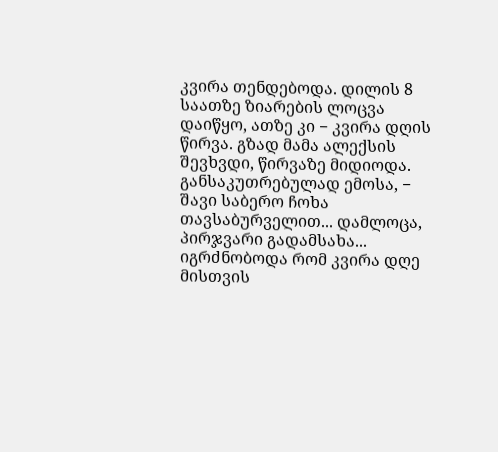კვირა თენდებოდა. დილის 8 საათზე ზიარების ლოცვა დაიწყო, ათზე კი − კვირა დღის წირვა. გზად მამა ალექსის შევხვდი, წირვაზე მიდიოდა. განსაკუთრებულად ემოსა, − შავი საბერო ჩოხა თავსაბურველით... დამლოცა, პირჯვარი გადამსახა... იგრძნობოდა რომ კვირა დღე მისთვის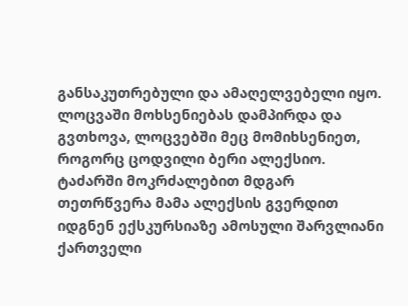განსაკუთრებული და ამაღელვებელი იყო. ლოცვაში მოხსენიებას დამპირდა და გვთხოვა, ლოცვებში მეც მომიხსენიეთ, როგორც ცოდვილი ბერი ალექსიო. ტაძარში მოკრძალებით მდგარ თეთრწვერა მამა ალექსის გვერდით იდგნენ ექსკურსიაზე ამოსული შარვლიანი ქართველი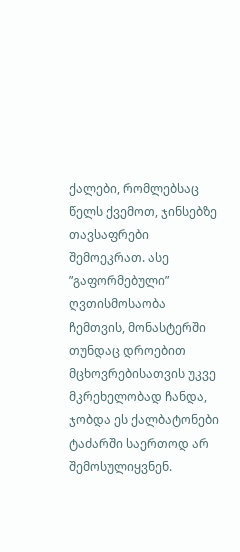ქალები, რომლებსაც წელს ქვემოთ, ჯინსებზე თავსაფრები შემოეკრათ. ასე ”გაფორმებული” ღვთისმოსაობა ჩემთვის, მონასტერში თუნდაც დროებით მცხოვრებისათვის უკვე მკრეხელობად ჩანდა, ჯობდა ეს ქალბატონები ტაძარში საერთოდ არ შემოსულიყვნენ.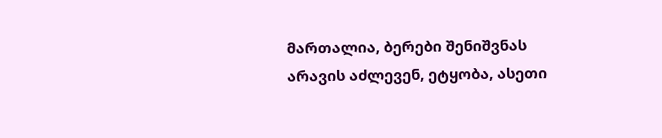მართალია, ბერები შენიშვნას არავის აძლევენ, ეტყობა, ასეთი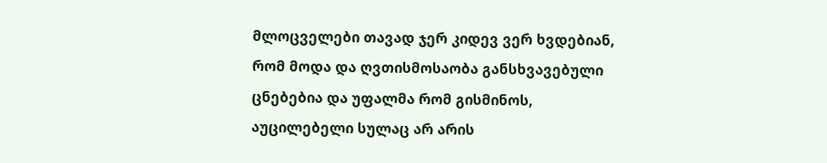მლოცველები თავად ჯერ კიდევ ვერ ხვდებიან, რომ მოდა და ღვთისმოსაობა განსხვავებული ცნებებია და უფალმა რომ გისმინოს, აუცილებელი სულაც არ არის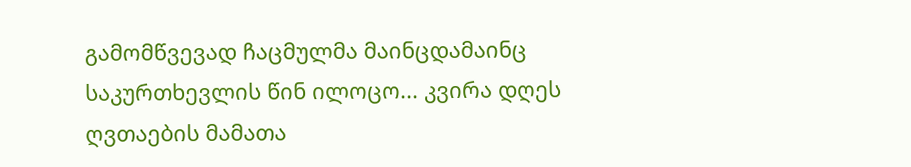გამომწვევად ჩაცმულმა მაინცდამაინც საკურთხევლის წინ ილოცო... კვირა დღეს ღვთაების მამათა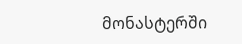მონასტერში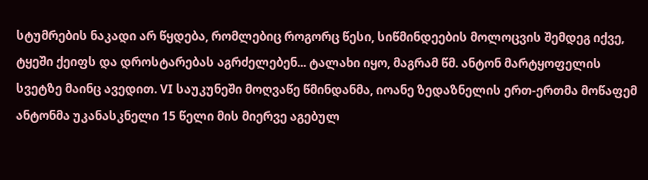სტუმრების ნაკადი არ წყდება, რომლებიც როგორც წესი, სიწმინდეების მოლოცვის შემდეგ იქვე, ტყეში ქეიფს და დროსტარებას აგრძელებენ... ტალახი იყო, მაგრამ წმ. ანტონ მარტყოფელის სვეტზე მაინც ავედით. VI საუკუნეში მოღვაწე წმინდანმა, იოანე ზედაზნელის ერთ-ერთმა მოწაფემ ანტონმა უკანასკნელი 15 წელი მის მიერვე აგებულ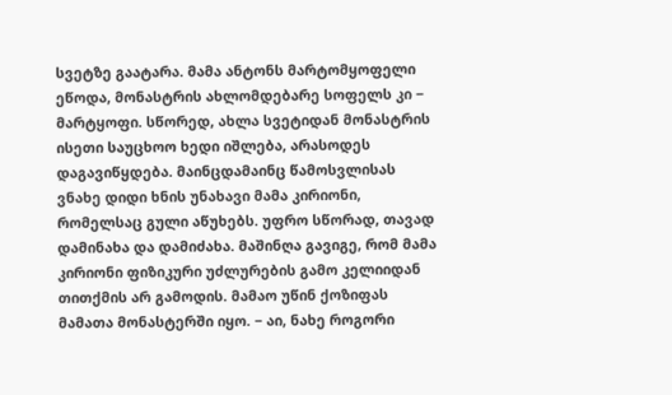სვეტზე გაატარა. მამა ანტონს მარტომყოფელი ეწოდა, მონასტრის ახლომდებარე სოფელს კი − მარტყოფი. სწორედ, ახლა სვეტიდან მონასტრის ისეთი საუცხოო ხედი იშლება, არასოდეს დაგავიწყდება. მაინცდამაინც წამოსვლისას ვნახე დიდი ხნის უნახავი მამა კირიონი, რომელსაც გული აწუხებს. უფრო სწორად, თავად დამინახა და დამიძახა. მაშინღა გავიგე, რომ მამა კირიონი ფიზიკური უძლურების გამო კელიიდან თითქმის არ გამოდის. მამაო უწინ ქოზიფას მამათა მონასტერში იყო. − აი, ნახე როგორი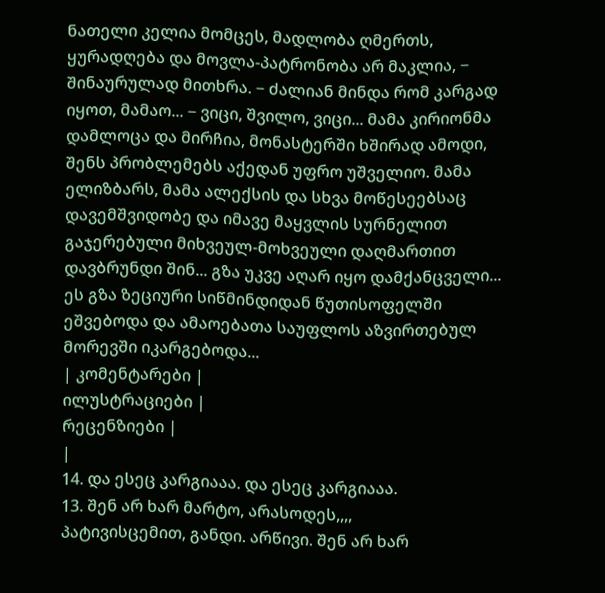ნათელი კელია მომცეს, მადლობა ღმერთს, ყურადღება და მოვლა-პატრონობა არ მაკლია, − შინაურულად მითხრა. − ძალიან მინდა რომ კარგად იყოთ, მამაო... − ვიცი, შვილო, ვიცი... მამა კირიონმა დამლოცა და მირჩია, მონასტერში ხშირად ამოდი, შენს პრობლემებს აქედან უფრო უშველიო. მამა ელიზბარს, მამა ალექსის და სხვა მოწესეებსაც დავემშვიდობე და იმავე მაყვლის სურნელით გაჯერებული მიხვეულ-მოხვეული დაღმართით დავბრუნდი შინ... გზა უკვე აღარ იყო დამქანცველი... ეს გზა ზეციური სიწმინდიდან წუთისოფელში ეშვებოდა და ამაოებათა საუფლოს აზვირთებულ მორევში იკარგებოდა...
| კომენტარები |
ილუსტრაციები |
რეცენზიები |
|
14. და ესეც კარგიააა. და ესეც კარგიააა.
13. შენ არ ხარ მარტო, არასოდეს,,,,
პატივისცემით, განდი. არწივი. შენ არ ხარ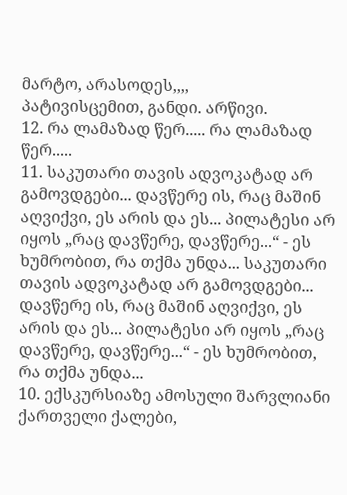მარტო, არასოდეს,,,,
პატივისცემით, განდი. არწივი.
12. რა ლამაზად წერ..... რა ლამაზად წერ.....
11. საკუთარი თავის ადვოკატად არ გამოვდგები... დავწერე ის, რაც მაშინ აღვიქვი, ეს არის და ეს... პილატესი არ იყოს „რაც დავწერე, დავწერე...“ - ეს ხუმრობით, რა თქმა უნდა... საკუთარი თავის ადვოკატად არ გამოვდგები... დავწერე ის, რაც მაშინ აღვიქვი, ეს არის და ეს... პილატესი არ იყოს „რაც დავწერე, დავწერე...“ - ეს ხუმრობით, რა თქმა უნდა...
10. ექსკურსიაზე ამოსული შარვლიანი ქართველი ქალები,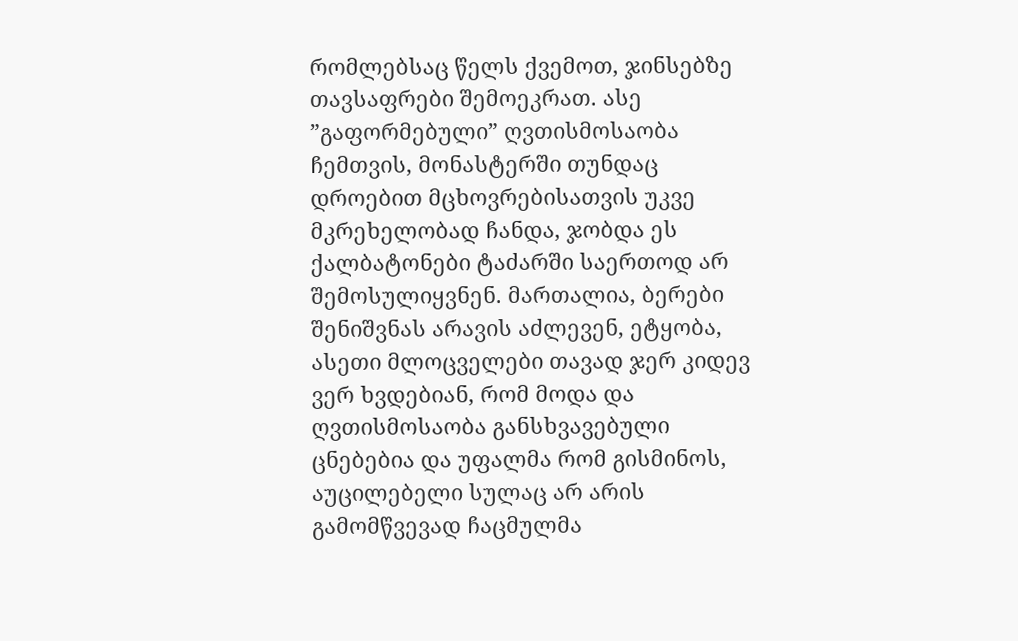რომლებსაც წელს ქვემოთ, ჯინსებზე თავსაფრები შემოეკრათ. ასე ”გაფორმებული” ღვთისმოსაობა ჩემთვის, მონასტერში თუნდაც დროებით მცხოვრებისათვის უკვე მკრეხელობად ჩანდა, ჯობდა ეს ქალბატონები ტაძარში საერთოდ არ შემოსულიყვნენ. მართალია, ბერები შენიშვნას არავის აძლევენ, ეტყობა, ასეთი მლოცველები თავად ჯერ კიდევ ვერ ხვდებიან, რომ მოდა და ღვთისმოსაობა განსხვავებული ცნებებია და უფალმა რომ გისმინოს, აუცილებელი სულაც არ არის გამომწვევად ჩაცმულმა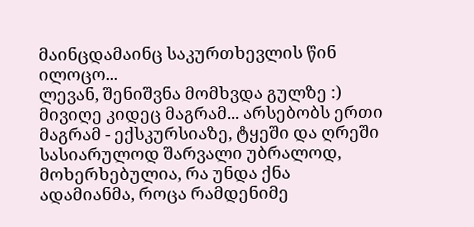მაინცდამაინც საკურთხევლის წინ ილოცო...
ლევან, შენიშვნა მომხვდა გულზე :) მივიღე კიდეც მაგრამ... არსებობს ერთი მაგრამ - ექსკურსიაზე, ტყეში და ღრეში სასიარულოდ შარვალი უბრალოდ, მოხერხებულია, რა უნდა ქნა ადამიანმა, როცა რამდენიმე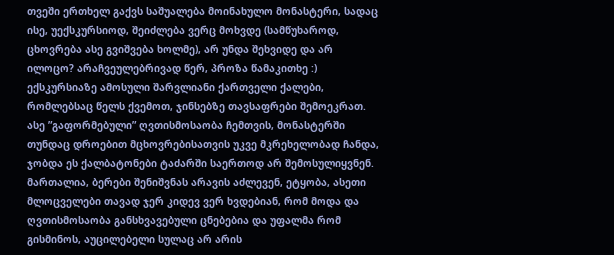თვეში ერთხელ გაქვს საშუალება მოინახულო მონასტერი, სადაც ისე, უექსკურსიოდ, შეიძლება ვერც მოხვდე (სამწუხაროდ, ცხოვრება ასე გვიშვება ხოლმე), არ უნდა შეხვიდე და არ ილოცო? არაჩვეულებრივად წერ, პროზა წამაკითხე :) ექსკურსიაზე ამოსული შარვლიანი ქართველი ქალები, რომლებსაც წელს ქვემოთ, ჯინსებზე თავსაფრები შემოეკრათ. ასე ”გაფორმებული” ღვთისმოსაობა ჩემთვის, მონასტერში თუნდაც დროებით მცხოვრებისათვის უკვე მკრეხელობად ჩანდა, ჯობდა ეს ქალბატონები ტაძარში საერთოდ არ შემოსულიყვნენ. მართალია, ბერები შენიშვნას არავის აძლევენ, ეტყობა, ასეთი მლოცველები თავად ჯერ კიდევ ვერ ხვდებიან, რომ მოდა და ღვთისმოსაობა განსხვავებული ცნებებია და უფალმა რომ გისმინოს, აუცილებელი სულაც არ არის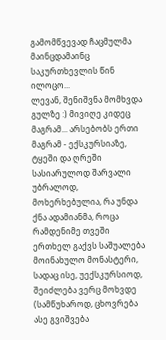გამომწვევად ჩაცმულმა მაინცდამაინც საკურთხევლის წინ ილოცო...
ლევან, შენიშვნა მომხვდა გულზე :) მივიღე კიდეც მაგრამ... არსებობს ერთი მაგრამ - ექსკურსიაზე, ტყეში და ღრეში სასიარულოდ შარვალი უბრალოდ, მოხერხებულია, რა უნდა ქნა ადამიანმა, როცა რამდენიმე თვეში ერთხელ გაქვს საშუალება მოინახულო მონასტერი, სადაც ისე, უექსკურსიოდ, შეიძლება ვერც მოხვდე (სამწუხაროდ, ცხოვრება ასე გვიშვება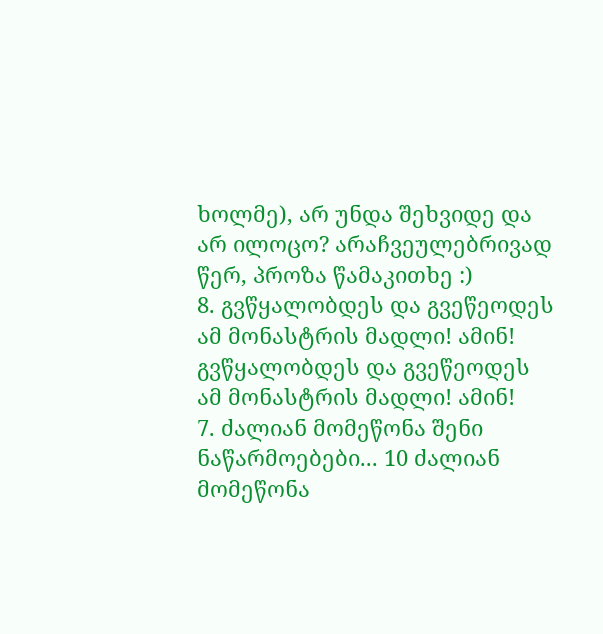ხოლმე), არ უნდა შეხვიდე და არ ილოცო? არაჩვეულებრივად წერ, პროზა წამაკითხე :)
8. გვწყალობდეს და გვეწეოდეს ამ მონასტრის მადლი! ამინ! გვწყალობდეს და გვეწეოდეს ამ მონასტრის მადლი! ამინ!
7. ძალიან მომეწონა შენი ნაწარმოებები... 10 ძალიან მომეწონა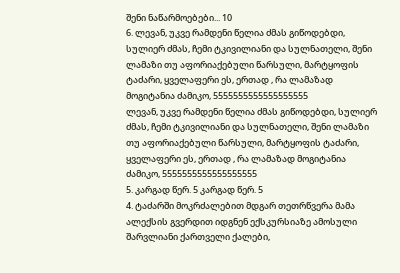შენი ნაწარმოებები... 10
6. ლევან, უკვე რამდენი წელია ძმას გიწოდებდი, სულიერ ძმას, ჩემი ტკივილიანი და სულნათელი, შენი ლამაზი თუ აფორიაქებული წარსული, მარტყოფის ტაძარი, ყველაფერი ეს, ერთად , რა ლამაზად მოგიტანია ძამიკო, 5555555555555555555
ლევან, უკვე რამდენი წელია ძმას გიწოდებდი, სულიერ ძმას, ჩემი ტკივილიანი და სულნათელი, შენი ლამაზი თუ აფორიაქებული წარსული, მარტყოფის ტაძარი, ყველაფერი ეს, ერთად , რა ლამაზად მოგიტანია ძამიკო, 5555555555555555555
5. კარგად წერ. 5 კარგად წერ. 5
4. ტაძარში მოკრძალებით მდგარ თეთრწვერა მამა ალექსის გვერდით იდგნენ ექსკურსიაზე ამოსული შარვლიანი ქართველი ქალები,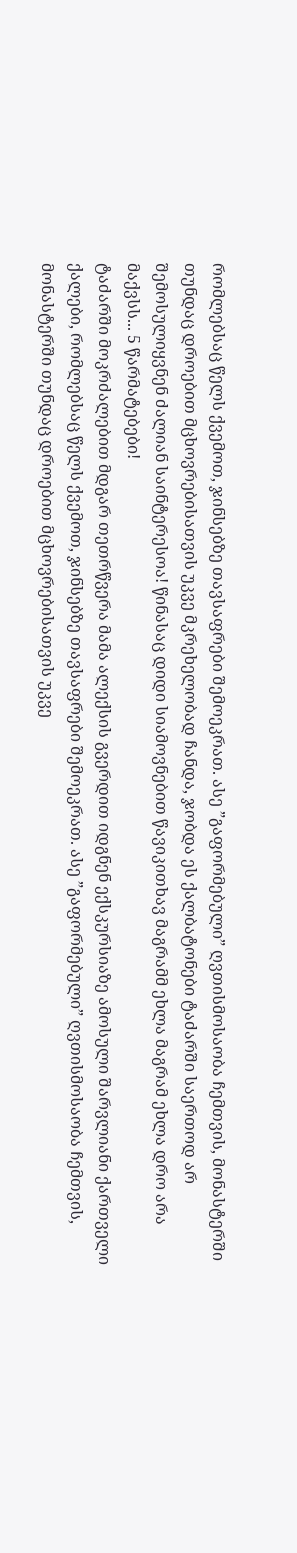რომლებსაც წელს ქვემოთ, ჯინსებზე თავსაფრები შემოეკრათ. ასე ”გაფორმებული” ღვთისმოსაობა ჩემთვის, მონასტერში თუნდაც დროებით მცხოვრებისათვის უკვე მკრეხელობად ჩანდა, ჯობდა ეს ქალბატონები ტაძარში საერთოდ არ შემოსულიყვნენ ძალიან საინტერესოა! წინასაც დიდი სიამოვნებით წავიკითხავ მაგრამმ ეხლა მაგრამ ეხლა დრო არა მაქვსს... 5 წარმატებები!
ტაძარში მოკრძალებით მდგარ თეთრწვერა მამა ალექსის გვერდით იდგნენ ექსკურსიაზე ამოსული შარვლიანი ქართველი ქალები, რომლებსაც წელს ქვემოთ, ჯინსებზე თავსაფრები შემოეკრათ. ასე ”გაფორმებული” ღვთისმოსაობა ჩემთვის, მონასტერში თუნდაც დროებით მცხოვრებისათვის უკვე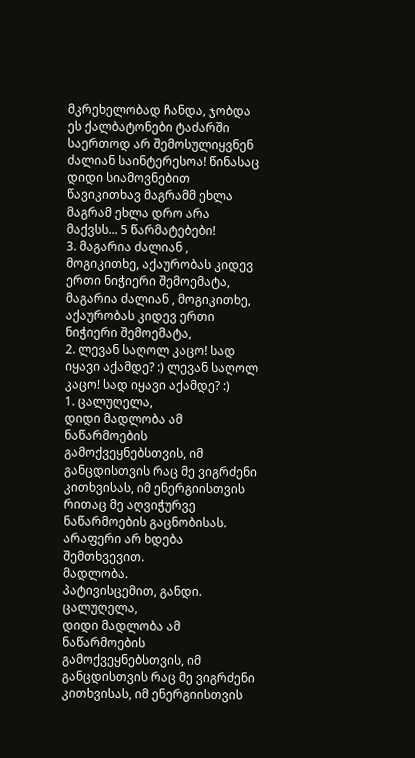მკრეხელობად ჩანდა, ჯობდა ეს ქალბატონები ტაძარში საერთოდ არ შემოსულიყვნენ ძალიან საინტერესოა! წინასაც დიდი სიამოვნებით წავიკითხავ მაგრამმ ეხლა მაგრამ ეხლა დრო არა მაქვსს... 5 წარმატებები!
3. მაგარია ძალიან , მოგიკითხე, აქაურობას კიდევ ერთი ნიჭიერი შემოემატა, მაგარია ძალიან , მოგიკითხე, აქაურობას კიდევ ერთი ნიჭიერი შემოემატა,
2. ლევან საღოლ კაცო! სად იყავი აქამდე? :) ლევან საღოლ კაცო! სად იყავი აქამდე? :)
1. ცალუღელა,
დიდი მადლობა ამ ნაწარმოების გამოქვეყნებსთვის, იმ განცდისთვის რაც მე ვიგრძენი კითხვისას, იმ ენერგიისთვის რითაც მე აღვიჭურვე ნაწარმოების გაცნობისას.
არაფერი არ ხდება შემთხვევით.
მადლობა.
პატივისცემით, განდი. ცალუღელა,
დიდი მადლობა ამ ნაწარმოების გამოქვეყნებსთვის, იმ განცდისთვის რაც მე ვიგრძენი კითხვისას, იმ ენერგიისთვის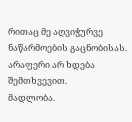რითაც მე აღვიჭურვე ნაწარმოების გაცნობისას.
არაფერი არ ხდება შემთხვევით.
მადლობა.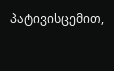პატივისცემით,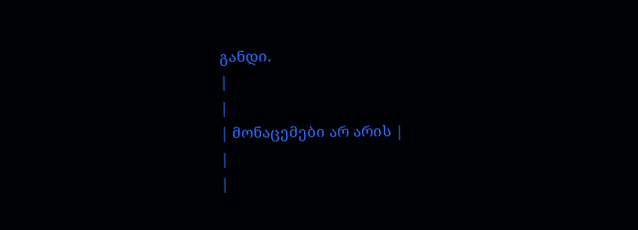განდი.
|
|
| მონაცემები არ არის |
|
|